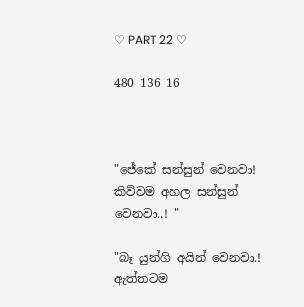♡ PART 22 ♡

480 136 16



"ජේකේ සන්සුන් වෙනවා! කිව්වම අහල සන්සුන් වෙනවා..! "

"බෑ යුන්ගි අයින් වෙනවා.! ඇත්තටම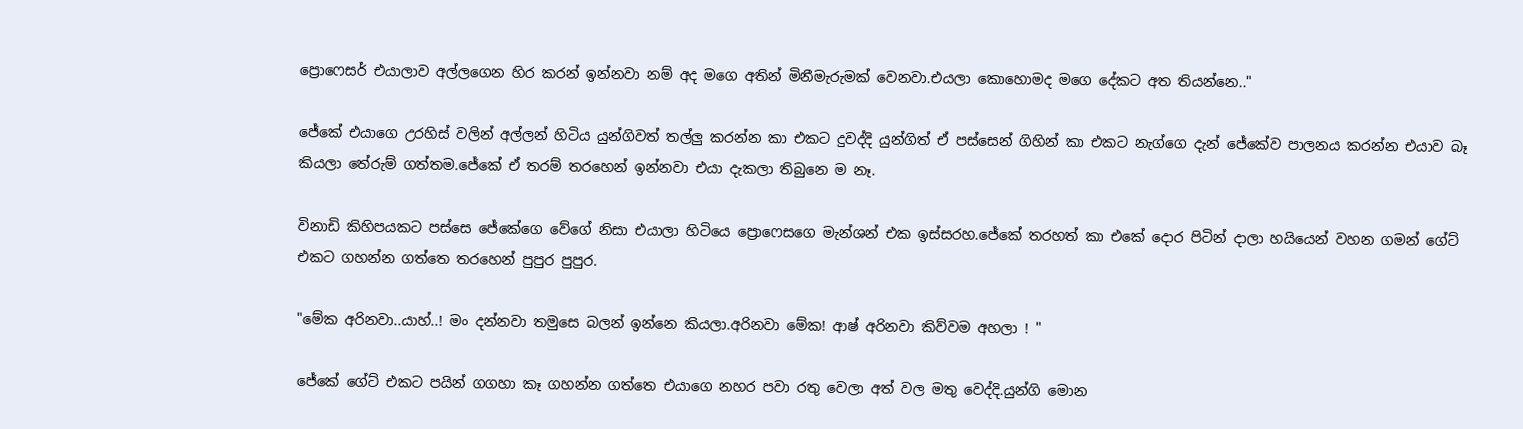ප්‍රොෆෙසර් එයාලාව අල්ලගෙන හිර කරන් ඉන්නවා නම් අද මගෙ අතින් මිනීමැරුමක් වෙනවා.එයලා කොහොමද මගෙ දේකට අත තියන්නෙ.."

ජේකේ එයාගෙ උරහිස් වලින් අල්ලන් හිටිය යුන්ගිවත් තල්ලු කරන්න කා එකට දුවද්දි යුන්ගිත් ඒ පස්සෙන් ගිහින් කා එකට නැග්ගෙ දැන් ජේකේව පාලනය කරන්න එයාව බෑ කියලා තේරුම් ගත්තම.ජේකේ ඒ තරම් තරහෙන් ඉන්නවා එයා දැකලා තිබුනෙ ම නෑ.

විනාඩි කිහිපයකට පස්සෙ ජේකේගෙ වේගේ නිසා එයාලා හිටියෙ ප්‍රොෆෙසගෙ මැන්ශන් එක ඉස්සරහ.ජේකේ තරහත් කා එකේ දොර පිටින් දාලා හයියෙන් වහන ගමන් ගේට් එකට ගහන්න ගත්තෙ තරහෙන් පුපුර පුපුර.

"මේක අරිනවා..යාහ්..! මං දන්නවා තමුසෙ බලන් ඉන්නෙ කියලා.අරිනවා මේක! ආෂ් අරිනවා කිව්වම අහලා ! "

ජේකේ ගේට් එකට පයින් ගගහා කෑ ගහන්න ගත්තෙ එයාගෙ නහර පවා රතු වෙලා අත් වල මතු වෙද්දි.යුන්ගි මොන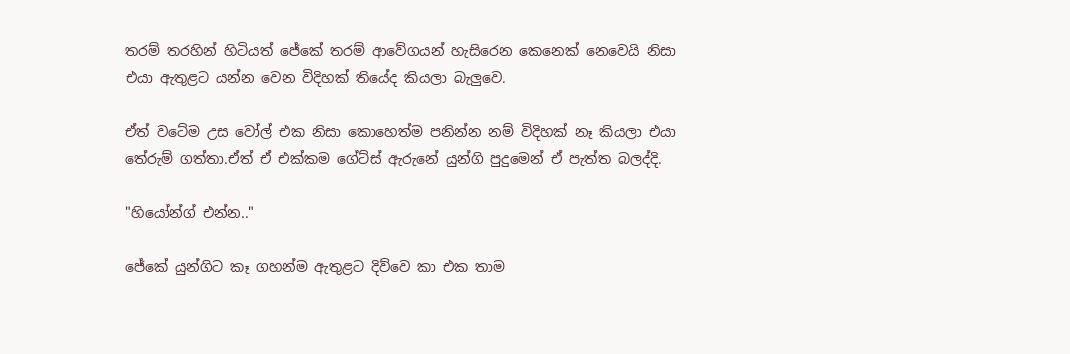තරම් තරහින් හිටියත් ජේකේ තරම් ආවේගයන් හැසිරෙන කෙනෙක් නෙවෙයි නිසා එයා ඇතුළට යන්න වෙන විදිහක් තියේද කියලා බැලුවෙ.

ඒත් වටේම උස වෝල් එක නිසා කොහෙත්ම පනින්න නම් විදිහක් නෑ කියලා එයා තේරුම් ගත්තා.ඒත් ඒ එක්කම ගේට්ස් ඇරුනේ යුන්ගි පුදුමෙන් ඒ පැත්ත බලද්දි.

"හියෝන්ග් එන්න.."

ජේකේ යුන්ගිට කෑ ගහන්ම ඇතුළට දිව්වෙ කා එක තාම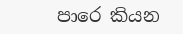පාරෙ කියන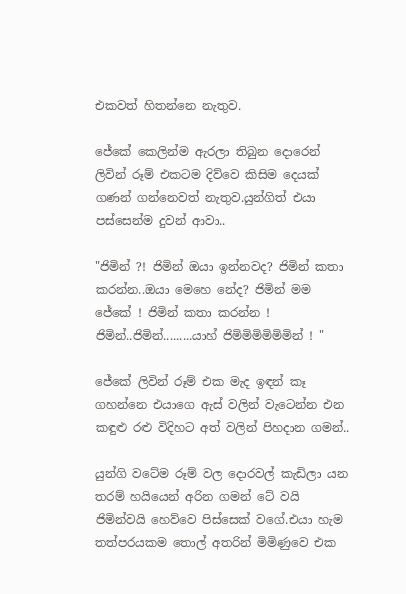එකවත් හිතන්නෙ නැතුව.

ජේකේ කෙලින්ම ඇරලා තිබුන දොරෙන් ලිවින් රූම් එකටම දිව්වෙ කිසිම දෙයක් ගණන් ගන්නෙවත් නැතුව.යුන්ගිත් එයා පස්සෙන්ම දුවන් ආවා..

"ජිමින් ?! ජිමින් ඔයා ඉන්නවද? ජිමින් කතා කරන්න..ඔයා මෙහෙ නේද? ජිමින් මම ජේකේ ! ජිමින් කතා කරන්න ! ජිමින්..ජිමින්.........යාහ් ජිමිමිමිමිමිමින් ! "

ජේකේ ලිවින් රූම් එක මැද ඉඳන් කෑ ගහන්නෙ එයාගෙ ඇස් වලින් වැටෙන්න එන කඳුළු රළු විදිහට අත් වලින් පිහදාන ගමන්..

යුන්ගි වටේම රූම් වල දොරවල් කැඩිලා යන තරම් හයියෙන් අරින ගමන් ටේ වයි ජිමින්වයි හෙව්වෙ පිස්සෙක් වගේ.එයා හැම තත්පරයකම තොල් අතරින් මිමිණුවෙ එක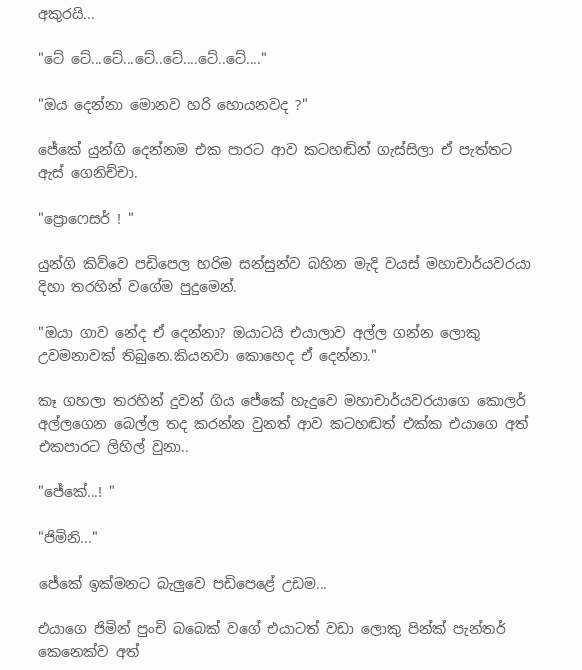අකුරයි...

"ටේ ටේ...ටේ...ටේ..ටේ....ටේ..ටේ...."

"ඔය දෙන්නා මොනව හරි හොයනවද ?"

ජේකේ යුන්ගි දෙන්නම එක පාරට ආව කටහඬින් ගැස්සිලා ඒ පැත්තට ඇස් ගෙනිච්චා.

"ප්‍රොෆෙසර් ! "

යුන්ගි කිව්වෙ පඩිපෙල හරිම සන්සුන්ව බහින මැදි වයස් මහාචාර්යවරයා දිහා තරහින් වගේම පුදුමෙන්.

"ඔයා ගාව නේද ඒ දෙන්නා? ඔයාටයි එයාලාව අල්ල ගන්න ලොකු උවමනාවක් තිබුනෙ.කියනවා කොහෙද ඒ දෙන්නා."

කෑ ගහලා තරහින් දුවන් ගිය ජේකේ හැදුවෙ මහාචාර්යවරයාගෙ කොලර් අල්ලගෙන බෙල්ල තද කරන්න වුනත් ආව කටහඬත් එක්ක එයාගෙ අත් එකපාරට ලිහිල් වුනා..

"ජේකේ...! "

"ජිමිනි..."

ජේකේ ඉක්මනට බැලුවෙ පඩිපෙළේ උඩම...

එයාගෙ ජිමින් පුංචි බබෙක් වගේ එයාටත් වඩා ලොකු පින්ක් පැන්තර් කෙනෙක්ව අත්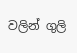වලින් ගුලි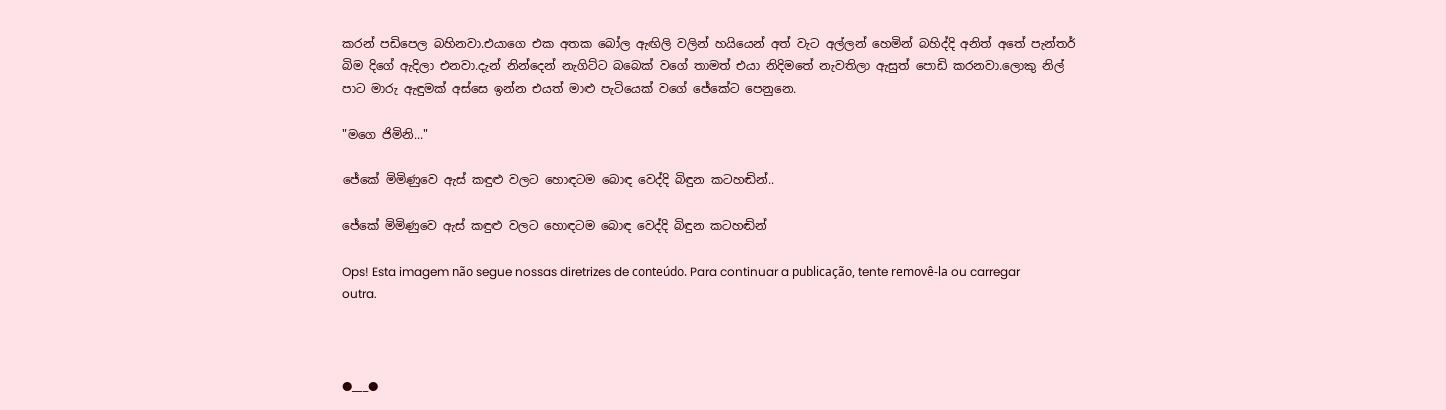කරන් පඩිපෙල බහිනවා.එයාගෙ එක අතක බෝල ඇඟිලි වලින් හයියෙන් අත් වැට අල්ලන් හෙමින් බහිද්දි අනිත් අතේ පැන්තර් බිම දිගේ ඇදිලා එනවා.දැන් නින්දෙන් නැගිට්ට බබෙක් වගේ තාමත් එයා නිදිමතේ නැවතිලා ඇසුත් පොඩි කරනවා.ලොකු නිල් පාට මාරු ඇඳුමක් අස්සෙ ඉන්න එයත් මාළු පැටියෙක් වගේ ජේකේට පෙනුනෙ.

"මගෙ ජිමිනි..."

ජේකේ මිමිණුවෙ ඇස් කඳුළු වලට හොඳටම බොඳ වෙද්දි බිඳුන කටහඬින්..

ජේකේ මිමිණුවෙ ඇස් කඳුළු වලට හොඳටම බොඳ වෙද්දි බිඳුන කටහඬින්

Ops! Esta imagem não segue nossas diretrizes de conteúdo. Para continuar a publicação, tente removê-la ou carregar outra.



●___●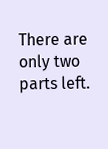There are only two parts left.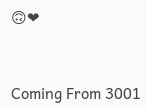🙃❤



Coming From 3001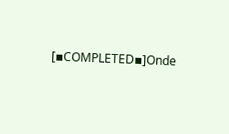[▪COMPLETED▪]Onde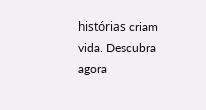histórias criam vida. Descubra agora